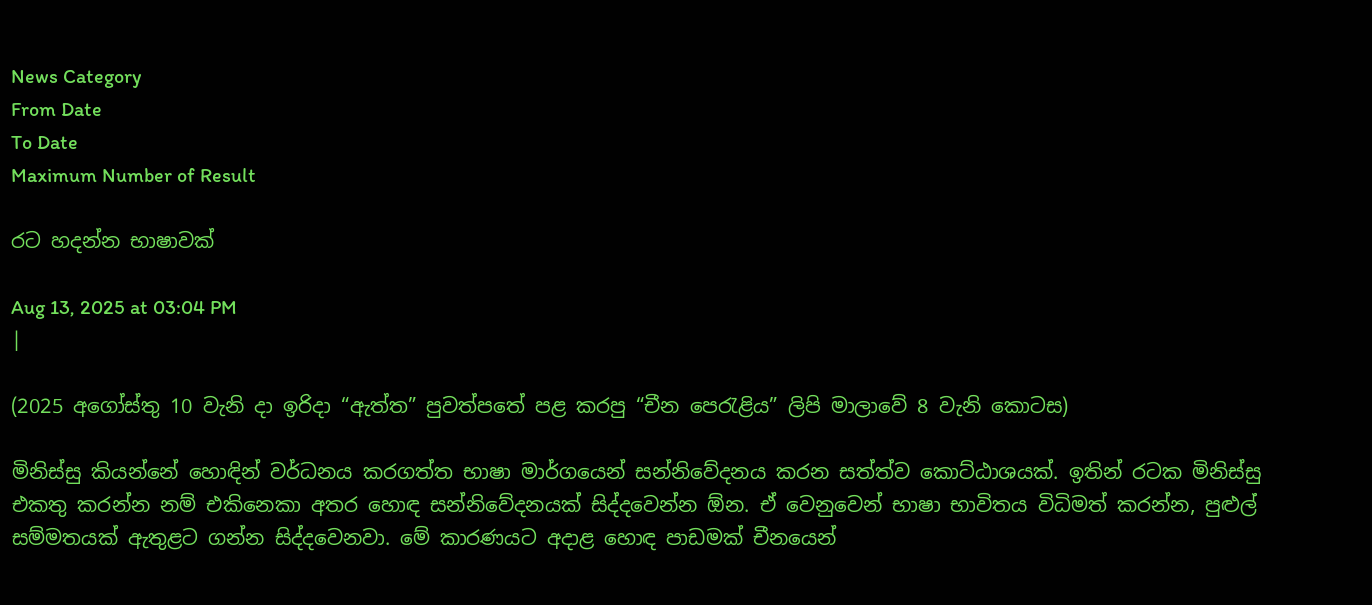News Category
From Date
To Date
Maximum Number of Result

රට හදන්න භාෂාවක්

Aug 13, 2025 at 03:04 PM
|

(2025 අගෝස්තු 10 වැනි දා ඉරිදා “ඇත්ත” පුවත්පතේ පළ කරපු “චීන පෙරැළිය” ලිපි මාලාවේ 8 වැනි කොටස)

මිනිස්සු කියන්නේ හොඳින් වර්ධනය කරගත්ත භාෂා මාර්ගයෙන් සන්නිවේදනය කරන සත්ත්ව කොට්ඨාශයක්. ඉතින් රටක මිනිස්සු එකතු කරන්න නම් එකිනෙකා අතර හොඳ සන්නිවේදනයක් සිද්දවෙන්න ඕන. ඒ වෙනුවෙන් භාෂා භාවිතය විධිමත් කරන්න, පුළුල් සම්මතයක් ඇතුළට ගන්න සිද්දවෙනවා. මේ කාරණයට අදාළ හොඳ පාඩමක් චීනයෙන්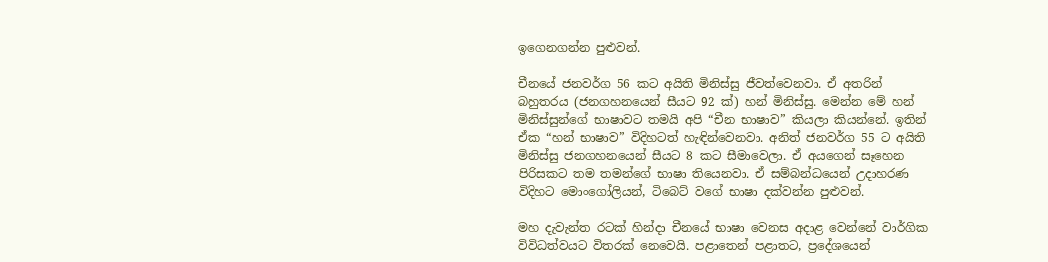ඉගෙනගන්න පුළුවන්.

චීනයේ ජනවර්ග 56 කට අයිති මිනිස්සු ජීවත්වෙනවා. ඒ අතරින් බහුතරය (ජනගහනයෙන් සීයට 92 ක්) හන් මිනිස්සු. මෙන්න මේ හන් මිනිස්සුන්ගේ භාෂාවට තමයි අපි “චීන භාෂාව” කියලා කියන්නේ. ඉතින් ඒක “හන් භාෂාව” විදිහටත් හැඳින්වෙනවා. අනිත් ජනවර්ග 55 ට අයිති මිනිස්සු ජනගහනයෙන් සීයට 8 කට සීමාවෙලා. ඒ අයගෙන් සෑහෙන පිරිසකට තම තමන්ගේ භාෂා තියෙනවා. ඒ සම්බන්ධයෙන් උදාහරණ විදිහට මොංගෝලියන්, ටිබෙට් වගේ භාෂා දක්වන්න පුළුවන්.

මහ දැවැන්ත රටක් හින්දා චීනයේ භාෂා වෙනස අදාළ වෙන්නේ වාර්ගික විවිධත්වයට විතරක් නෙවෙයි. පළාතෙන් පළාතට, ප්‍රදේශයෙන්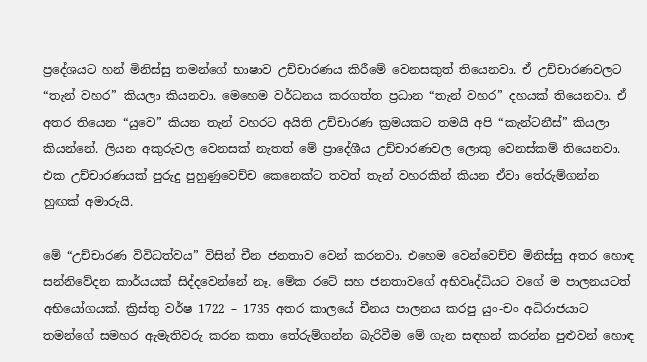ප්‍රදේශයට හන් මිනිස්සු තමන්ගේ භාෂාව උච්චාරණය කිරීමේ වෙනසකුත් තියෙනවා. ඒ උච්චාරණවලට “තැන් වහර” කියලා කියනවා. මෙහෙම වර්ධනය කරගත්ත ප්‍රධාන “තැන් වහර” දහයක් තියෙනවා. ඒ අතර තියෙන “යුවෙ” කියන තැන් වහරට අයිති උච්චාරණ ක්‍රමයකට තමයි අපි “කැන්ටනීස්” කියලා කියන්නේ. ලියන අකුරුවල වෙනසක් නැතත් මේ ප්‍රාදේශීය උච්චාරණවල ලොකු වෙනස්කම් තියෙනවා. එක උච්චාරණයක් පුරුදු පුහුණුවෙච්ච කෙනෙක්ට තවත් තැන් වහරකින් කියන ඒවා තේරුම්ගන්න හුඟක් අමාරුයි.

මේ “උච්චාරණ විවිධත්වය” විසින් චීන ජනතාව වෙන් කරනවා. එහෙම වෙන්වෙච්ච මිනිස්සු අතර හොඳ සන්නිවේදන කාර්යයක් සිද්දවෙන්නේ නෑ. මේක රටේ සහ ජනතාවගේ අභිවෘද්ධියට වගේ ම පාලනයටත් අභියෝගයක්. ක්‍රිස්තු වර්ෂ 1722 – 1735 අතර කාලයේ චීනය පාලනය කරපු යුං-චං අධිරාජයාට තමන්ගේ සමහර ඇමැතිවරු කරන කතා තේරුම්ගන්න බැරිවීම මේ ගැන සඳහන් කරන්න පුළුවන් හොඳ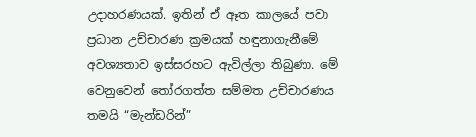උදාහරණයක්. ඉතින් ඒ ඈත කාලයේ පවා ප්‍රධාන උච්චාරණ ක්‍රමයක් හඳුනාගැනීමේ අවශ්‍යතාව ඉස්සරහට ඇවිල්ලා තිබුණා. මේ වෙනුවෙන් තෝරගත්ත සම්මත උච්චාරණය තමයි “මැන්ඩරින්”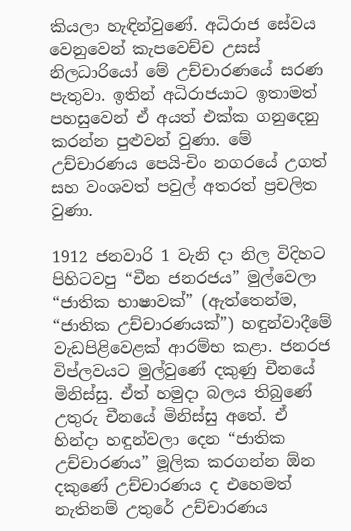කියලා හැඳින්වුණේ. අධිරාජ සේවය වෙනුවෙන් කැපවෙච්ච උසස් නිලධාරියෝ මේ උච්චාරණයේ සරණ පැතුවා. ඉතින් අධිරාජයාට ඉතාමත් පහසුවෙන් ඒ අයත් එක්ක ගනුදෙනු කරන්න පුළුවන් වුණා. මේ උච්චාරණය පෙයි-චිං නගරයේ උගත් සහ වංශවත් පවුල් අතරත් ප්‍රචලිත වුණා.

1912 ජනවාරි 1 වැනි දා නිල විදිහට පිහිටවපු “චීන ජනරජය” මුල්වෙලා “ජාතික භාෂාවක්” (ඇත්තෙන්ම, “ජාතික උච්චාරණයක්”) හඳුන්වාදීමේ වැඩපිළිවෙළක් ආරම්භ කළා. ජනරජ විප්ලවයට මුල්වුණේ දකුණු චීනයේ මිනිස්සු. ඒත් හමුදා බලය තිබුණේ උතුරු චීනයේ මිනිස්සු අතේ. ඒ හින්දා හඳුන්වලා දෙන “ජාතික උච්චාරණය” මූලික කරගන්න ඕන දකුණේ උච්චාරණය ද එහෙමත් නැතිනම් උතුරේ උච්චාරණය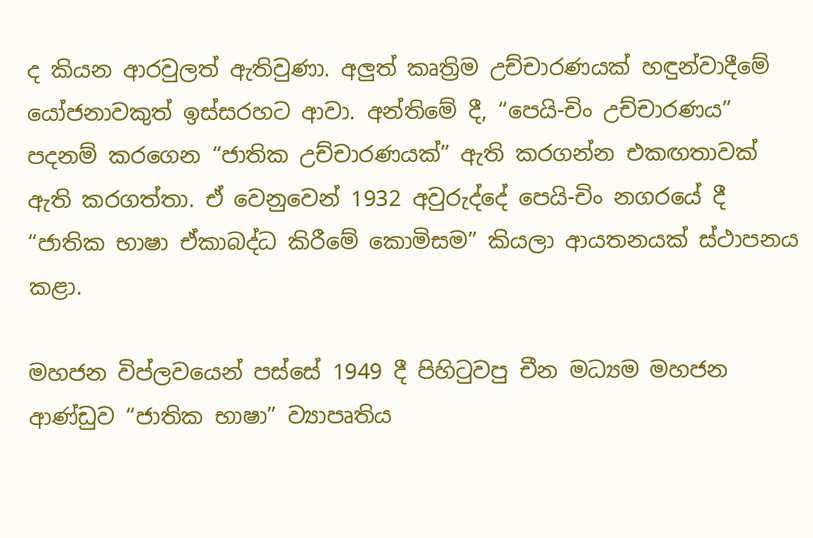ද කියන ආරවුලත් ඇතිවුණා. අලුත් කෘත්‍රිම උච්චාරණයක් හඳුන්වාදීමේ යෝජනාවකුත් ඉස්සරහට ආවා. අන්තිමේ දී, “පෙයි-චිං උච්චාරණය” පදනම් කරගෙන “ජාතික උච්චාරණයක්” ඇති කරගන්න එකඟතාවක් ඇති කරගත්තා. ඒ වෙනුවෙන් 1932 අවුරුද්දේ පෙයි-චිං නගරයේ දී “ජාතික භාෂා ඒකාබද්ධ කිරීමේ කොමිසම” කියලා ආයතනයක් ස්ථාපනය කළා.

මහජන විප්ලවයෙන් පස්සේ 1949 දී පිහිටුවපු චීන මධ්‍යම මහජන ආණ්ඩුව “ජාතික භාෂා” ව්‍යාපෘතිය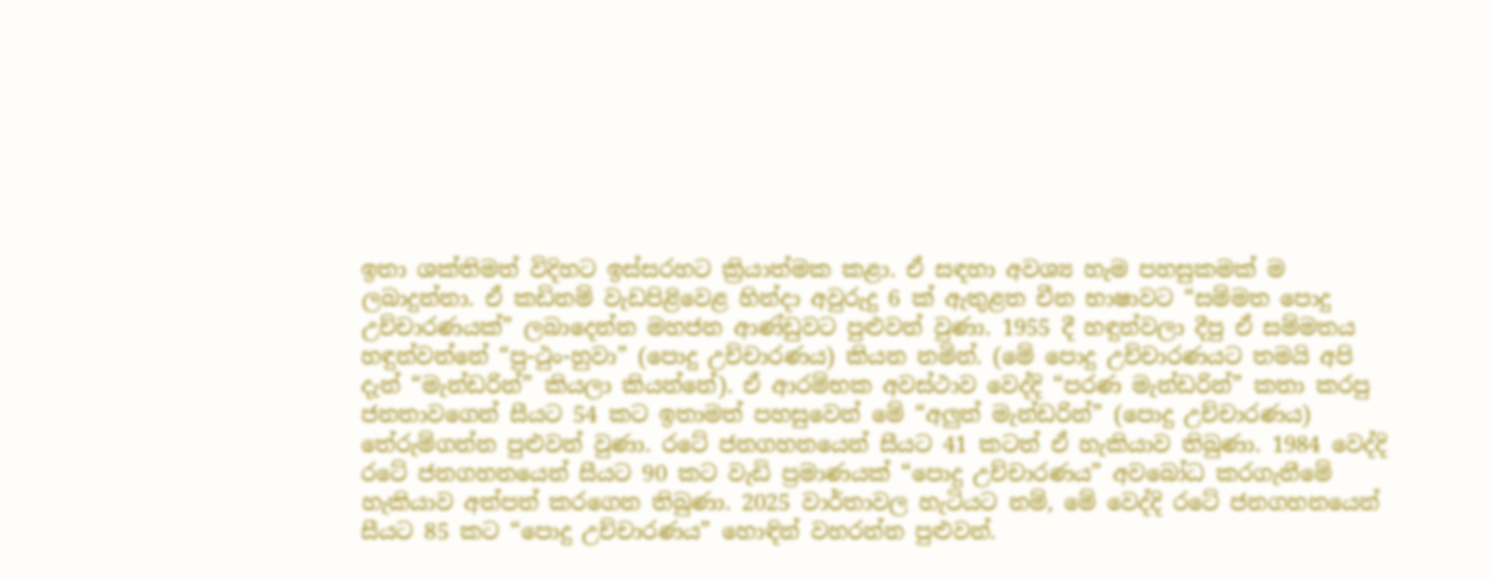ඉතා ශක්තිමත් විදිහට ඉස්සරහට ක්‍රියාත්මක කළා. ඒ සඳහා අවශ්‍ය හැම පහසුකමක් ම ලබාදුන්නා. ඒ කඩිනම් වැඩපිළිවෙළ හින්දා අවුරුදු 6 ක් ඇතුළත චීන භාෂාවට “සම්මත පොදු උච්චාරණයක්” ලබාදෙන්න මහජන ආණ්ඩුවට පුළුවන් වුණා. 1955 දී හඳුන්වලා දීපු ඒ සම්මතය හඳුන්වන්නේ “පු-ථුං-හුවා” (පොදු උච්චාරණය) කියන නමින්. (මේ පොදු උච්චාරණයට තමයි අපි දැන් “මැන්ඩරින්” කියලා කියන්නේ). ඒ ආරම්භක අවස්ථාව වෙද්දි “පරණ මැන්ඩරින්” කතා කරපු ජනතාවගෙන් සීයට 54 කට ඉතාමත් පහසුවෙන් මේ “අලුත් මැන්ඩරින්” (පොදු උච්චාරණය) තේරුම්ගන්න පුළුවන් වුණා. රටේ ජනගහනයෙන් සීයට 41 කටත් ඒ හැකියාව තිබුණා. 1984 වෙද්දි රටේ ජනගහනයෙන් සීයට 90 කට වැඩි ප්‍රමාණයක් “පොදු උච්චාරණය” අවබෝධ කරගැනීමේ හැකියාව අත්පත් කරගෙන තිබුණා. 2025 වාර්තාවල හැටියට නම්, මේ වෙද්දි රටේ ජනගහනයෙන් සීයට 85 කට “පොදු උච්චාරණය” හොඳින් වහරන්න පුළුවන්.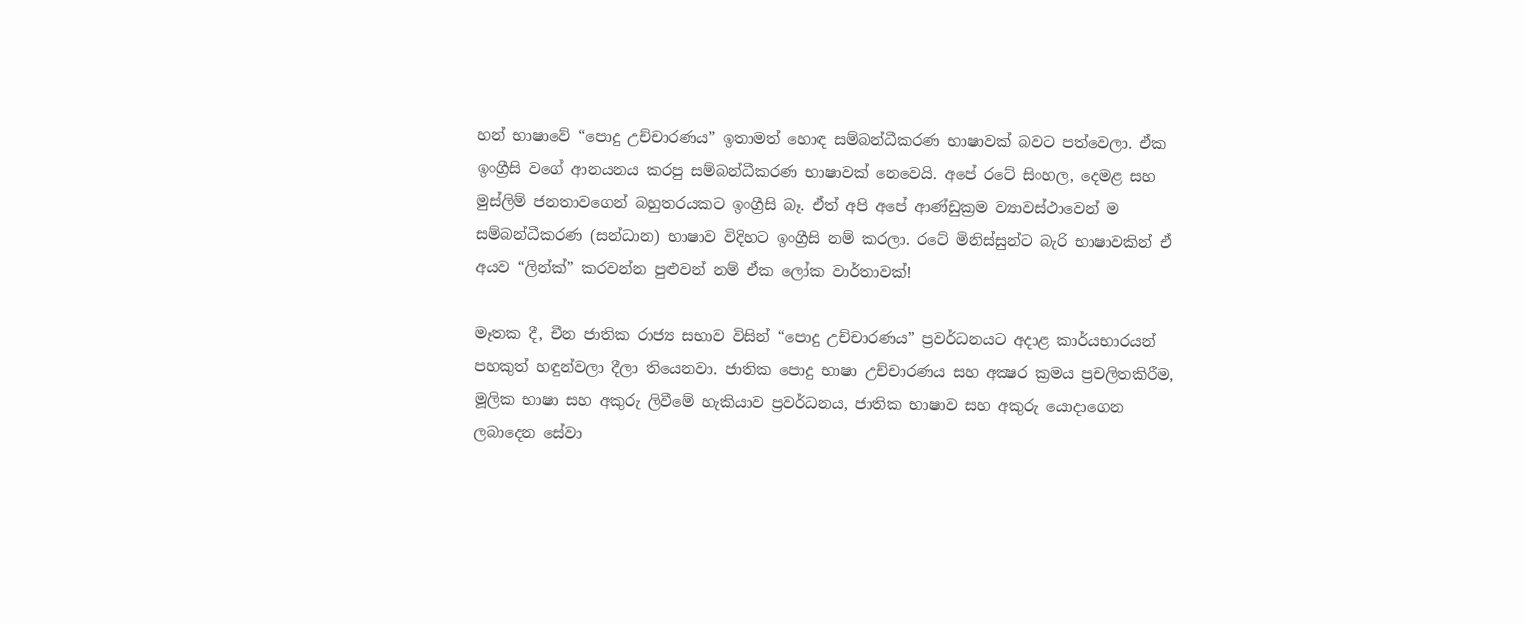හන් භාෂාවේ “පොදු උච්චාරණය” ඉතාමත් හොඳ සම්බන්ධීකරණ භාෂාවක් බවට පත්වෙලා. ඒක ඉංග්‍රීසි වගේ ආනයනය කරපු සම්බන්ධීකරණ භාෂාවක් නෙවෙයි. අපේ රටේ සිංහල, දෙමළ සහ මුස්ලිම් ජනතාවගෙන් බහුතරයකට ඉංග්‍රීසි බෑ. ඒත් අපි අපේ ආණ්ඩුක්‍රම ව්‍යාවස්ථාවෙන් ම සම්බන්ධීකරණ (සන්ධාන) භාෂාව විදිහට ඉංග්‍රීසි නම් කරලා. රටේ මිනිස්සුන්ට බැරි භාෂාවකින් ඒ අයව “ලින්ක්” කරවන්න පුළුවන් නම් ඒක ලෝක වාර්තාවක්!

මෑතක දී, චීන ජාතික රාජ්‍ය සභාව විසින් “පොදු උච්චාරණය” ප්‍රවර්ධනයට අදාළ කාර්යභාරයන් පහකුත් හඳුන්වලා දීලා තියෙනවා. ජාතික පොදු භාෂා උච්චාරණය සහ අක්‍ෂර ක්‍රමය ප්‍රචලිතකිරීම, මූලික භාෂා සහ අකුරු ලිවීමේ හැකියාව ප්‍රවර්ධනය, ජාතික භාෂාව සහ අකුරු යොදාගෙන ලබාදෙන සේවා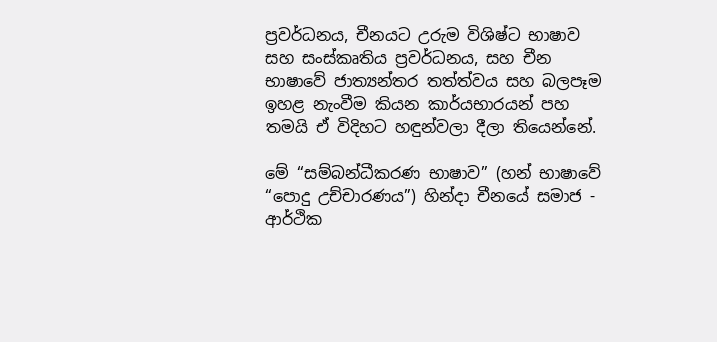ප්‍රවර්ධනය, චීනයට උරුම විශිෂ්ට භාෂාව සහ සංස්කෘතිය ප්‍රවර්ධනය, සහ චීන භාෂාවේ ජාත්‍යන්තර තත්ත්වය සහ බලපෑම ඉහළ නැංවීම කියන කාර්යභාරයන් පහ තමයි ඒ විදිහට හඳුන්වලා දීලා තියෙන්නේ.

මේ “සම්බන්ධීකරණ භාෂාව” (හන් භාෂාවේ “පොදු උච්චාරණය”) හින්දා චීනයේ සමාජ - ආර්ථික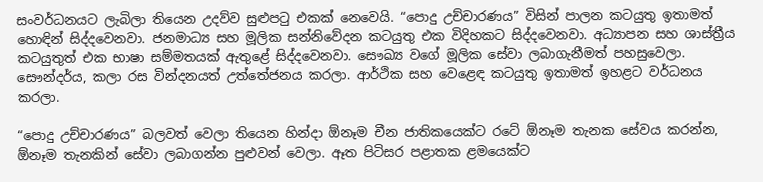සංවර්ධනයට ලැබිලා තියෙන උදව්ව සුළුපටු එකක් නෙවෙයි. “පොදු උච්චාරණය” විසින් පාලන කටයුතු ඉතාමත් හොඳින් සිද්දවෙනවා. ජනමාධ්‍ය සහ මූලික සන්නිවේදන කටයුතු එක විදිහකට සිද්දවෙනවා. අධ්‍යාපන සහ ශාස්ත්‍රීය කටයුතුත් එක භාෂා සම්මතයක් ඇතුළේ සිද්දවෙනවා. සෞඛ්‍ය වගේ මූලික සේවා ලබාගැනීමත් පහසුවෙලා. සෞන්දර්ය, කලා රස වින්දනයත් උත්තේජනය කරලා. ආර්ථික සහ වෙළෙඳ කටයුතු ඉතාමත් ඉහළට වර්ධනය කරලා.

“පොදු උච්චාරණය” බලවත් වෙලා තියෙන හින්දා ඕනෑම චීන ජාතිකයෙක්ට රටේ ඕනෑම තැනක සේවය කරන්න, ඕනෑම තැනකින් සේවා ලබාගන්න පුළුවන් වෙලා. ඈත පිටිසර පළාතක ළමයෙක්ට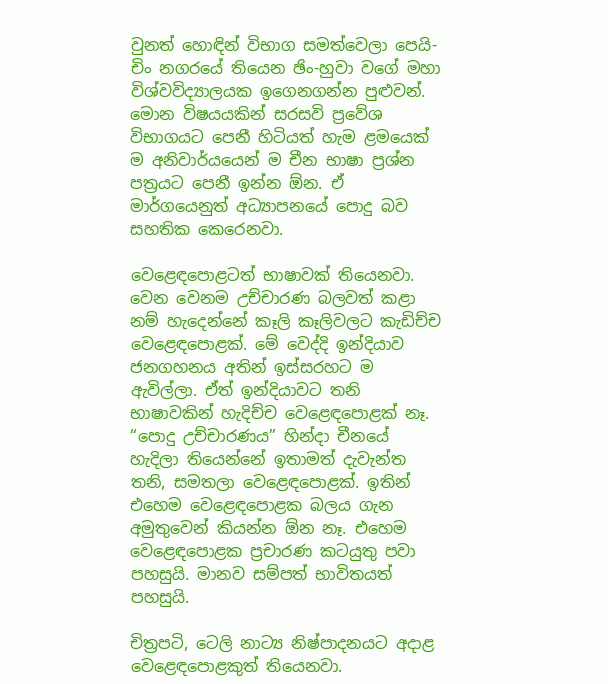වුනත් හොඳින් විභාග සමත්වෙලා පෙයි-චිං නගරයේ තියෙන ඡිං-හුවා වගේ මහා විශ්වවිද්‍යාලයක ඉගෙනගන්න පුළුවන්. මොන විෂයයකින් සරසවි ප්‍රවේශ විභාගයට පෙනී හිටියත් හැම ළමයෙක් ම අනිවාර්යයෙන් ම චීන භාෂා ප්‍රශ්න පත්‍රයට පෙනී ඉන්න ඕන. ඒ මාර්ගයෙනුත් අධ්‍යාපනයේ පොදු බව සහතික කෙරෙනවා.

වෙළෙඳපොළටත් භාෂාවක් තියෙනවා. වෙන වෙනම උච්චාරණ බලවත් කළා නම් හැදෙන්නේ කෑලි කෑලිවලට කැඩිච්ච වෙළෙඳපොළක්. මේ වෙද්දි ඉන්දියාව ජනගහනය අතින් ඉස්සරහට ම ඇවිල්ලා. ඒත් ඉන්දියාවට තනි භාෂාවකින් හැදිච්ච වෙළෙඳපොළක් නෑ. “පොදු උච්චාරණය” හින්දා චීනයේ හැදිලා තියෙන්නේ ඉතාමත් දැවැන්ත තනි, සමතලා වෙළෙඳපොළක්. ඉතින් එහෙම වෙළෙඳපොළක බලය ගැන අමුතුවෙන් කියන්න ඕන නෑ. එහෙම වෙළෙඳපොළක ප්‍රචාරණ කටයුතු පවා පහසුයි. මානව සම්පත් භාවිතයත් පහසුයි.

චිත්‍රපටි, ටෙලි නාට්‍ය නිෂ්පාදනයට අදාළ වෙළෙඳපොළකුත් තියෙනවා.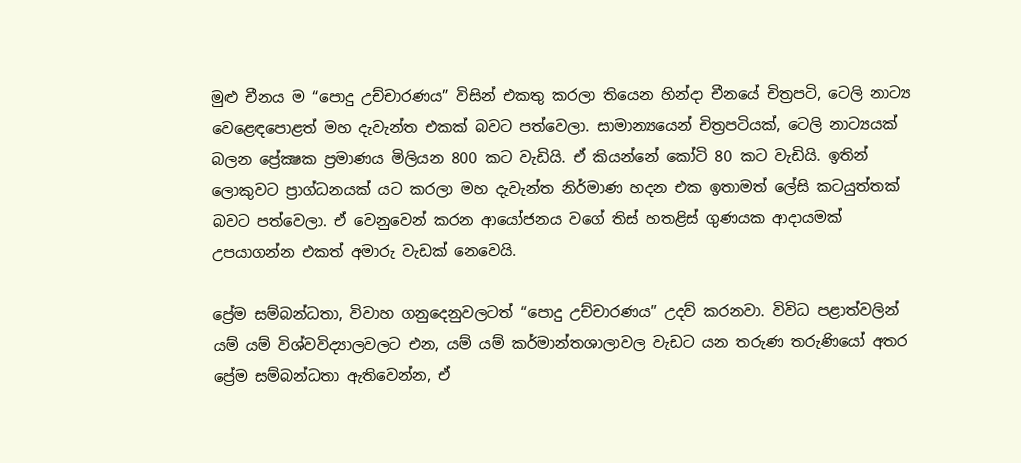මුළු චීනය ම “පොදු උච්චාරණය” විසින් එකතු කරලා තියෙන හින්දා චීනයේ චිත්‍රපටි, ටෙලි නාට්‍ය වෙළෙඳපොළත් මහ දැවැන්ත එකක් බවට පත්වෙලා. සාමාන්‍යයෙන් චිත්‍රපටියක්, ටෙලි නාට්‍යයක් බලන ප්‍රේක්‍ෂක ප්‍රමාණය මිලියන 800 කට වැඩියි. ඒ කියන්නේ කෝටි 80 කට වැඩියි. ඉතින් ලොකුවට ප්‍රාග්ධනයක් යට කරලා මහ දැවැන්ත නිර්මාණ හදන එක ඉතාමත් ලේසි කටයුත්තක් බවට පත්වෙලා. ඒ වෙනුවෙන් කරන ආයෝජනය වගේ තිස් හතළිස් ගුණයක ආදායමක් උපයාගන්න එකත් අමාරු වැඩක් නෙවෙයි.

ප්‍රේම සම්බන්ධතා, විවාහ ගනුදෙනුවලටත් “පොදු උච්චාරණය” උදව් කරනවා. විවිධ පළාත්වලින් යම් යම් විශ්වවිද්‍යාලවලට එන, යම් යම් කර්මාන්තශාලාවල වැඩට යන තරුණ තරුණියෝ අතර ප්‍රේම සම්බන්ධතා ඇතිවෙන්න, ඒ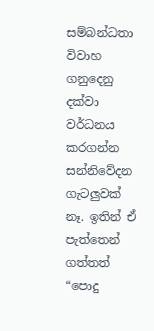සම්බන්ධතා විවාහ ගනුදෙනු දක්වා වර්ධනය කරගන්න සන්නිවේදන ගැටලුවක් නෑ. ඉතින් ඒ පැත්තෙන් ගත්තත් “පොදු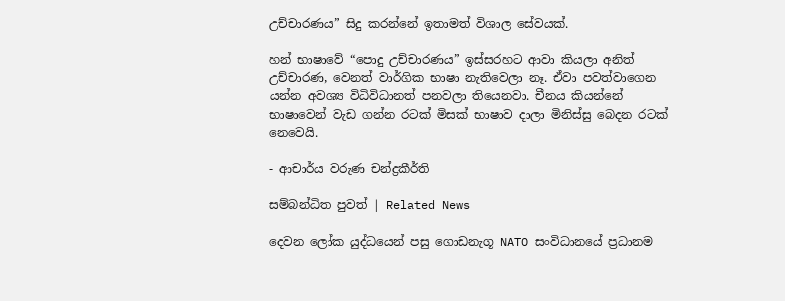උච්චාරණය” සිදු කරන්නේ ඉතාමත් විශාල සේවයක්.

හන් භාෂාවේ “පොදු උච්චාරණය” ඉස්සරහට ආවා කියලා අනිත් උච්චාරණ, වෙනත් වාර්ගික භාෂා නැතිවෙලා නෑ. ඒවා පවත්වාගෙන යන්න අවශ්‍ය විධිවිධානත් පනවලා තියෙනවා. චීනය කියන්නේ භාෂාවෙන් වැඩ ගන්න රටක් මිසක් භාෂාව දාලා මිනිස්සු බෙදන රටක් නෙවෙයි.

- ආචාර්ය වරුණ චන්ද්‍රකීර්ති

සම්බන්ධිත පුවත් | Related News

දෙවන ලෝක යුද්ධයෙන් පසු ගොඩනැගූ NATO සංවිධානයේ ප්‍රධානම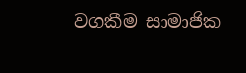වගකීම සාමාජික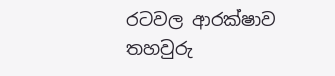රටවල ආරක්ෂාව තහවුරු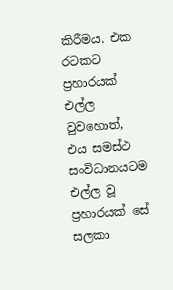කිරීමය. එක රටකට ප්‍රහාරයක් එල්ල වුවහොත්, එය සමස්ථ සංවිධානයටම එල්ල වූ ප්‍රහාරයක් සේ සලකා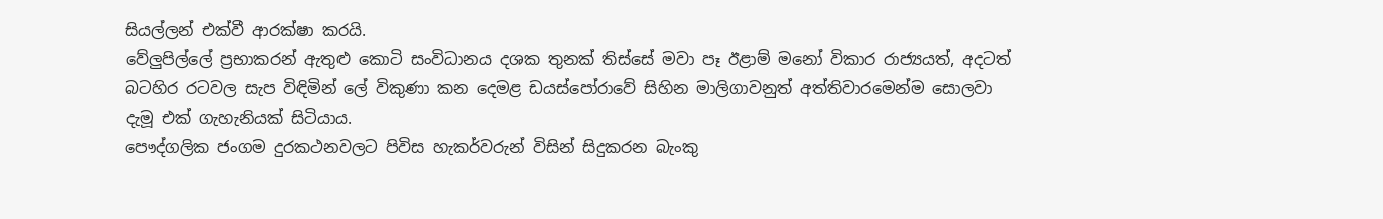සියල්ලන් එක්වී ආරක්ෂා කරයි.
වේලුපිල්ලේ ප්‍රභාකරන් ඇතුළු කොටි සංවිධානය දශක තුනක් තිස්සේ මවා පෑ ඊළාම් මනෝ විකාර රාජ්‍යයත්, අදටත් බටහිර රටවල සැප විඳිමින් ලේ විකුණා කන දෙමළ ඩයස්පෝරාවේ සිහින මාලිගාවනුත් අත්තිවාරමෙන්ම සොලවා දැමූ එක් ගැහැනියක් සිටියාය.
පෞද්ගලික ජංගම දුරකථනවලට පිවිස හැකර්වරුන් විසින් සිදුකරන බැංකු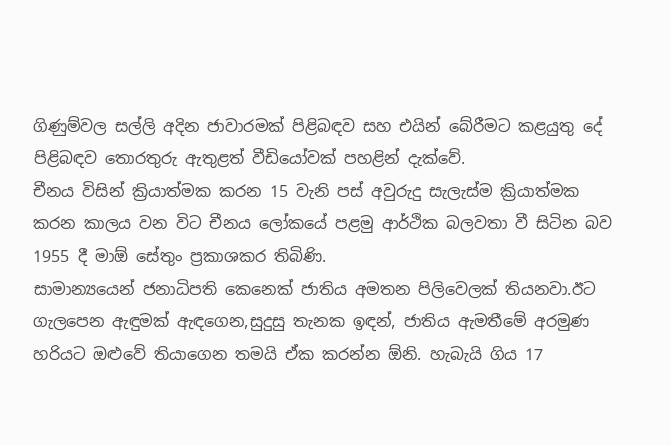ගිණුම්වල සල්ලි අදින ජාවාරමක් පිළිබඳව සහ එයින් බේරීමට කළයුතු දේ පිළිබඳව තොරතුරු ඇතුළත් වීඩියෝවක් පහළින් දැක්වේ.
චීනය විසින් ක්‍රියාත්මක කරන 15 වැනි පස් අවුරුදු සැලැස්ම ක්‍රියාත්මක කරන කාලය වන විට චීනය ලෝකයේ පළමු ආර්ථික බලවතා වී සිටින බව 1955 දී මාඕ සේතුං ප්‍රකාශකර තිබිණි.
සාමාන්‍යයෙන් ජනාධිපති කෙනෙක් ජාතිය අමතන පිලිවෙලක් තියනවා.ඊට ගැලපෙන ඇඳුමක් ඇඳගෙන,සුදුසු තැනක ඉඳන්, ජාතිය ඇමතීමේ අරමුණ හරියට ඔළුවේ තියාගෙන තමයි ඒක කරන්න ඕනි. හැබැයි ගිය 17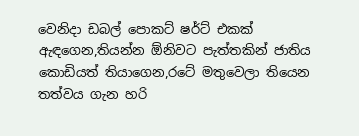වෙනිදා ඩබල් පොකට් ෂර්ට් එකක් ඇඳගෙන,තියන්න ඕනිවට පැත්තකින් ජාතිය කොඩියත් තියාගෙන,රටේ මතුවෙලා තියෙන තත්වය ගැන හරි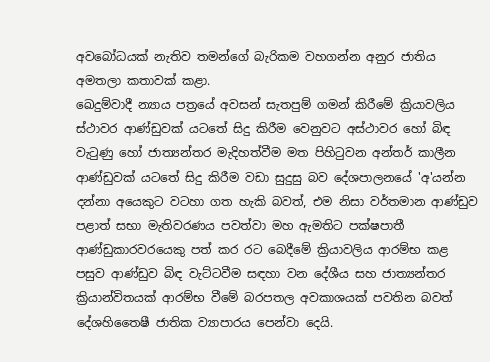අවබෝධයක් නැතිව තමන්ගේ බැරිකම වහගන්න අනුර ජාතිය අමතලා කතාවක් කළා.
ඛෙදුම්වාදී න්‍යාය පත්‍රයේ අවසන් සැතපුම් ගමන් කිරීමේ ක්‍රියාවලිය ස්ථාවර ආණ්ඩුවක් යටතේ සිදු කිරීම වෙනුවට අස්ථාවර හෝ බිඳ වැටුණු හෝ ජාත්‍යන්තර මැදිහත්වීම මත පිහිටුවන අන්තර් කාලීන ආණ්ඩුවක් යටතේ සිදු කිරීම වඩා සුදුසු බව දේශපාලනයේ 'අ'යන්න දන්නා අයෙකුට වටහා ගත හැකි බවත්, එම නිසා වර්තමාන ආණ්ඩුව පළාත් සභා මැතිවරණය පවත්වා මහ ඇමතිට පක්ෂපාතී ආණ්ඩුකාරවරයෙකු පත් කර රට බෙදීමේ ක්‍රියාවලිය ආරම්භ කළ පසුව ආණ්ඩුව බිඳ වැට්ටවීම සඳහා වන දේශීය සහ ජාත්‍යන්තර ක්‍රියාන්විතයක් ආරම්භ වීමේ බරපතල අවකාශයක් පවතින බවත් දේශහිතෛෂී ජාතික ව්‍යාපාරය පෙන්වා දෙයි.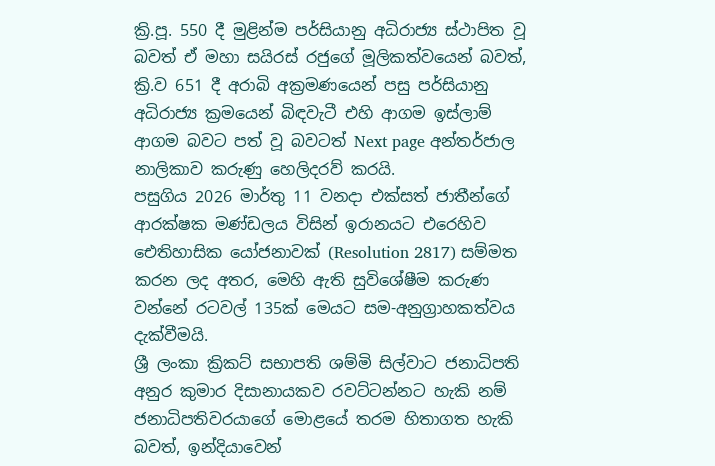ක්‍රි.පූ. 550 දී මුළින්ම පර්සියානු අධිරාජ්‍ය ස්ථාපිත වූ බවත් ඒ මහා සයිරස් රජුගේ මූලිකත්වයෙන් බවත්, ක්‍රි.ව 651 දී අරාබි අක්‍රමණයෙන් පසු පර්සියානු අධිරාජ්‍ය ක්‍රමයෙන් බිඳවැටී එහි ආගම ඉස්ලාම් ආගම බවට පත් වූ බවටත් Next page අන්තර්ජාල නාලිකාව කරුණු හෙලිදරව් කරයි.
පසුගිය 2026 මාර්තු 11 වනදා එක්සත් ජාතීන්ගේ ආරක්ෂක මණ්ඩලය විසින් ඉරානයට එරෙහිව ඓතිහාසික යෝජනාවක් (Resolution 2817) සම්මත කරන ලද අතර, මෙහි ඇති සුවිශේෂීම කරුණ වන්නේ රටවල් 135ක් මෙයට සම-අනුග්‍රාහකත්වය දැක්වීමයි.
ශ්‍රී ලංකා ක්‍රිකට් සභාපති ශම්මි සිල්වාට ජනාධිපති අනුර කුමාර දිසානායකව රවට්ටන්නට හැකි නම් ජනාධිපතිවරයාගේ මොළයේ තරම හිතාගත හැකි බවත්, ඉන්දියාවෙන්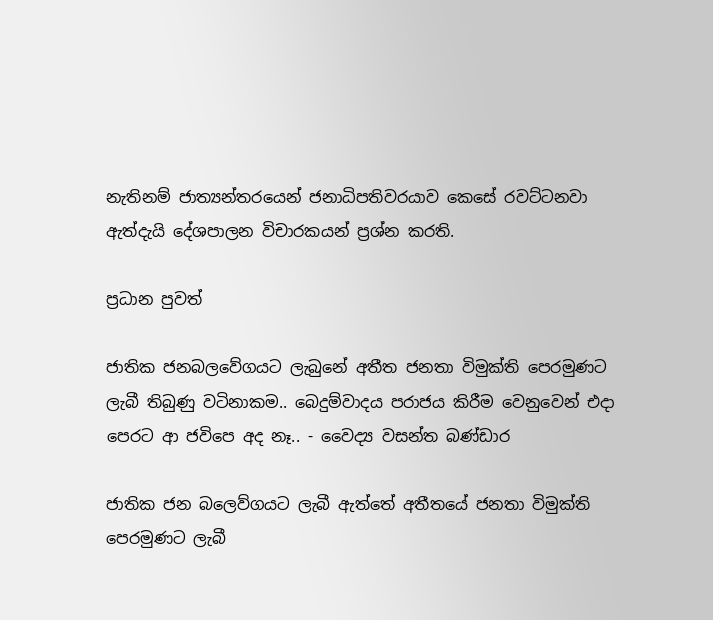නැතිනම් ජාත්‍යන්තරයෙන් ජනාධිපතිවරයාව කෙසේ රවට්ටනවා ඇත්දැයි දේශපාලන විචාරකයන් ප්‍රශ්න කරති.

ප්‍රධාන පුවත්

ජාතික ජනබලවේගයට ලැබුනේ අතීත ජනතා විමුක්ති පෙරමුණට ලැබී තිබුණු වටිනාකම.. බෙදුම්වාදය පරාජය කිරීම වෙනුවෙන් එදා පෙරට ආ ජවිපෙ අද නෑ.. - වෛද්‍ය වසන්ත බණ්ඩාර

ජාතික ජන බලෙව්ගයට ලැබී ඇත්තේ අතීතයේ ජනතා විමුක්ති පෙරමුණට ලැබී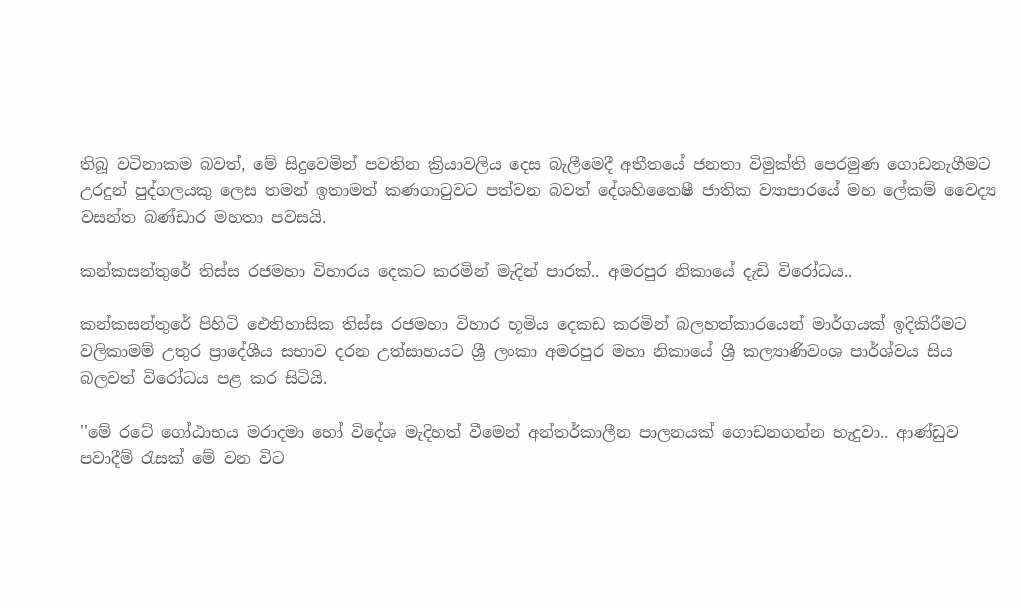තිබූ වටිනාකම බවත්, මේ සිදුවෙමින් පවතින ක්‍රියාවලිය දෙස බැලීමෙදී අතීතයේ ජනතා විමුක්ති පෙරමුණ ගොඩනැගීමට උරදුන් පුද්ගලයකු ලෙස තමන් ඉතාමත් කණගාටුවට පත්වන බවත් දේශහිතෛෂී ජාතික ව්‍යාපාරයේ මහ ලේකම් වෛද්‍ය වසන්ත බණ්ඩාර මහතා පවසයි.

කන්කසන්තුරේ තිස්ස රජමහා විහාරය දෙකට කරමින් මැදින් පාරක්.. අමරපුර නිකායේ දැඩි විරෝධය..

කන්කසන්තුරේ පිහිටි ඓතිහාසික තිස්ස රජමහා විහාර භූමිය දෙකඩ කරමින් බලහත්කාරයෙන් මාර්ගයක් ඉදිකිරීමට වලිකාමම් උතුර ප්‍රාදේශීය සභාව දරන උත්සාහයට ශ්‍රී ලංකා අමරපුර මහා නිකායේ ශ්‍රී කල්‍යාණිවංශ පාර්ශ්වය සිය බලවත් විරෝධය පළ කර සිටියි.

''මේ රටේ ගෝඨාභය මරාදමා හෝ විදේශ මැදිහත් වීමෙන් අන්තර්කාලීන පාලනයක් ගොඩනගන්න හැදුවා.. ආණ්ඩුව පවාදීම් රැසක් මේ වන විට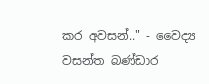කර අවසන්.." - වෛද්‍ය වසන්ත බණ්ඩාර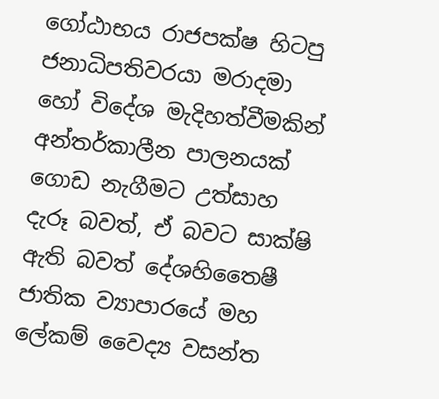ගෝඨාභය රාජපක්ෂ හිටපු ජනාධිපතිවරයා මරාදමා හෝ විදේශ මැදිහත්වීමකින් අන්තර්කාලීන පාලනයක් ගොඩ නැගීමට උත්සාහ දැරූ බවත්, ඒ බවට සාක්ෂි ඇති බවත් දේශහිතෛෂී ජාතික ව්‍යාපාරයේ මහ ලේකම් වෛද්‍ය වසන්ත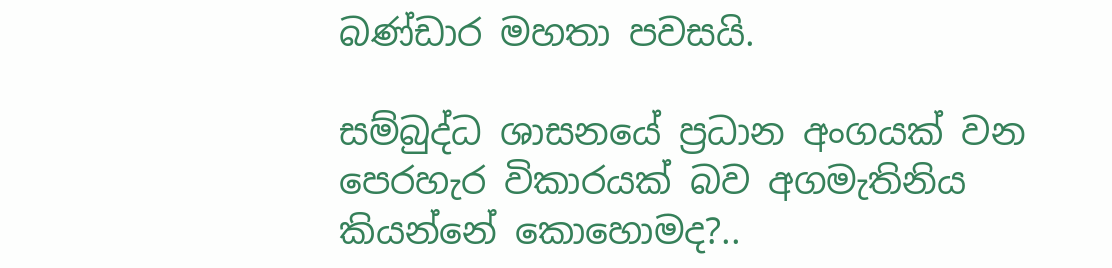බණ්ඩාර මහතා පවසයි.

සම්බුද්ධ ශාසනයේ ප්‍රධාන අංගයක් වන පෙරහැර විකාරයක් බව අගමැතිනිය කියන්නේ කොහොමද?..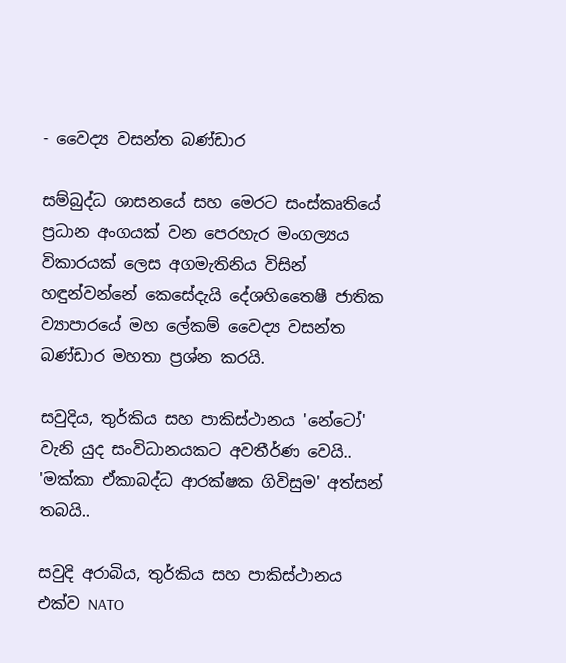- වෛද්‍ය වසන්ත බණ්ඩාර

සම්බුද්ධ ශාසනයේ සහ මෙරට සංස්කෘතියේ ප්‍රධාන අංගයක් වන පෙරහැර මංගල්‍යය විකාරයක් ලෙස අගමැතිනිය විසින් හඳුන්වන්නේ කෙසේදැයි දේශහිතෛෂී ජාතික ව්‍යාපාරයේ මහ ලේකම් වෛද්‍ය වසන්ත බණ්ඩාර මහතා ප්‍රශ්න කරයි.

සවුදිය, තුර්කිය සහ පාකිස්ථානය 'නේටෝ' වැනි යුද සංවිධානයකට අවතීර්ණ වෙයි.. 'මක්කා ඒකාබද්ධ ආරක්ෂක ගිවිසුම' අත්සන් තබයි..

සවුදි අරාබිය, තුර්කිය සහ පාකිස්ථානය එක්ව NATO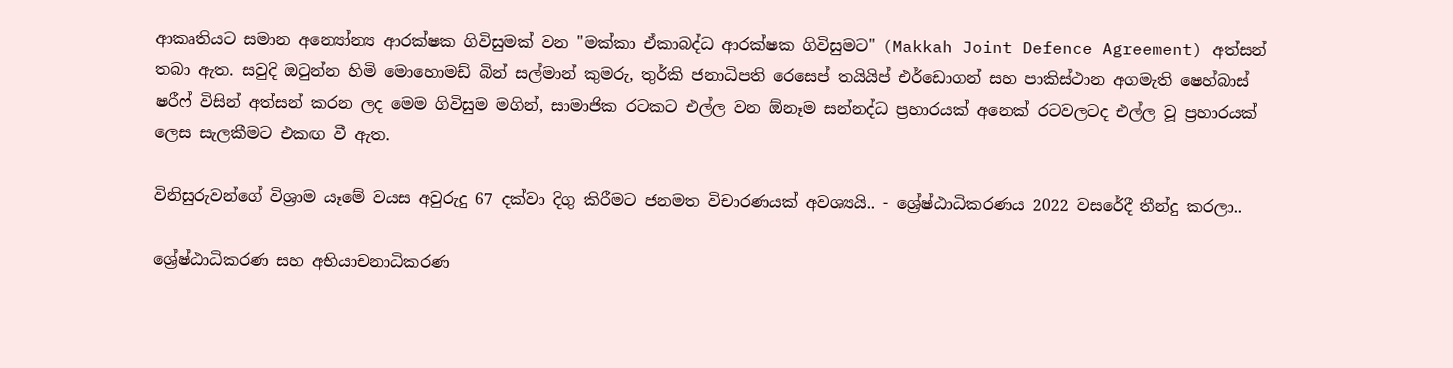ආකෘතියට සමාන අන්‍යෝන්‍ය ආරක්ෂක ගිවිසුමක් වන "මක්කා ඒකාබද්ධ ආරක්ෂක ගිවිසුමට" (Makkah Joint Defence Agreement) අත්සන් තබා ඇත. සවුදි ඔටුන්න හිමි මොහොමඩ් බින් සල්මාන් කුමරු, තුර්කි ජනාධිපති රෙසෙප් තයියිප් එර්ඩොගන් සහ පාකිස්ථාන අගමැති ෂෙහ්බාස් ෂරීෆ් විසින් අත්සන් කරන ලද මෙම ගිවිසුම මගින්, සාමාජික රටකට එල්ල වන ඕනෑම සන්නද්ධ ප්‍රහාරයක් අනෙක් රටවලටද එල්ල වූ ප්‍රහාරයක් ලෙස සැලකීමට එකඟ වී ඇත.

විනිසුරුවන්ගේ විශ්‍රාම යෑමේ වයස අවුරුදු 67 දක්වා දිගු කිරීමට ජනමත විචාරණයක් අවශ්‍යයි.. - ශ්‍රේෂ්ඨාධිකරණය 2022 වසරේදී තීන්දු කරලා..

ශ්‍රේෂ්ඨාධිකරණ සහ අභියාචනාධිකරණ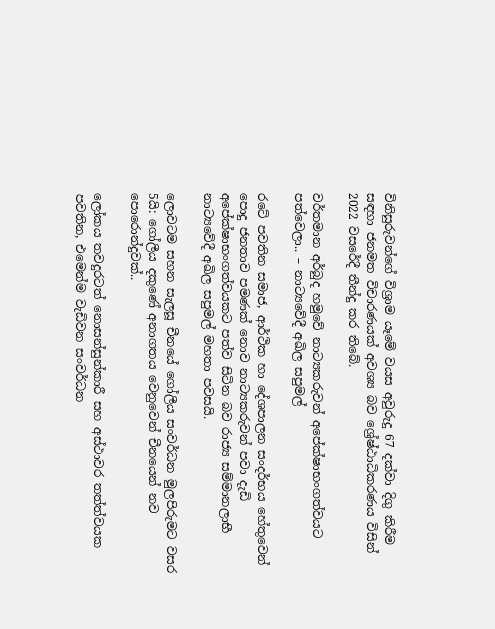විනිසුරුවන්ගේ විශ්‍රාම යෑමේ වයස අවුරුදු 67 දක්වා දිගු කිරීම සඳහා ජනමත විචාරණයක් අවශ්‍ය බව ශ්‍රේෂ්ඨාධිකරණය විසින් 2022 වසරේදී තීන්දු කර තිබේ.

වර්තමාන අර්බුද හමුවේ නාට්‍යකරුවන් අපේක්ෂාභංගත්වයට පත්වෙලා.. – නාට්‍යවේදී අඛිල සපුමල්

රටේ පවතින සමාජ, ආර්ථික හා දේශපාලන සංදර්භය හේතුවෙන් පොදු ජනතාව පමණක් නොව නාට්‍යකරුවන් පවා දැඩි අපේක්ෂාභංගත්වයකට පත්ව සිටින බව රාජ්‍ය සම්මානලාභී නාට්‍යවේදී අඛිල සපුමල් මහතා පවසයි.

ලොවටම සහන සැලසූ චීනයේ ගෝලීය සංවර්ධන මුලපිරුමට වසර 5යි: ගෝලීය දකුණේ අනාගතය වෙනුවෙන් චීනයෙන් නව පොරොන්දුවක්..

ලෝකය තවදුරටත් නොසන්සුන්කාරී සහ අස්ථාවර තත්ත්වයක පවතින, එමෙන්ම වැඩිවන සංවර්ධන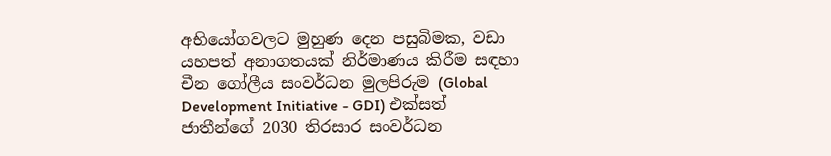අභියෝගවලට මුහුණ දෙන පසුබිමක, වඩා යහපත් අනාගතයක් නිර්මාණය කිරීම සඳහා චීන ගෝලීය සංවර්ධන මුලපිරුම (Global Development Initiative - GDI) එක්සත් ජාතීන්ගේ 2030 තිරසාර සංවර්ධන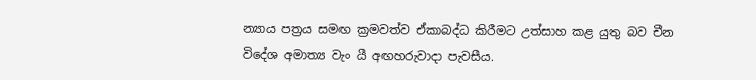න්‍යාය පත්‍රය සමඟ ක්‍රමවත්ව ඒකාබද්ධ කිරීමට උත්සාහ කළ යුතු බව චීන විදේශ අමාත්‍ය වැං යී අඟහරුවාදා පැවසීය.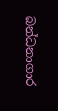බන්ධනාගාර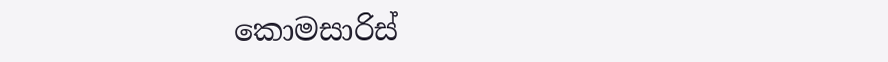කොමසාරිස්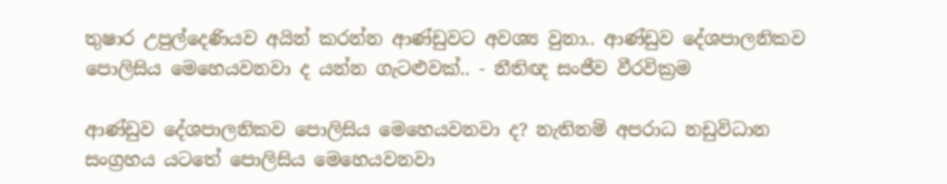තුෂාර උපුල්දෙණියව අයින් කරන්න ආණ්ඩුවට අවශ්‍ය වුනා.. ආණ්ඩුව දේශපාලනිකව පොලිසිය මෙහෙයවනවා ද යන්න ගැටළුවක්.. - නීතිඥ සංජීව වීරවික්‍රම

ආණ්ඩුව දේශපාලනිකව පොලිසිය මෙහෙයවනවා ද? නැතිනම් අපරාධ නඩුවිධාන සංග්‍රහය යටතේ පොලිසිය මෙහෙයවනවා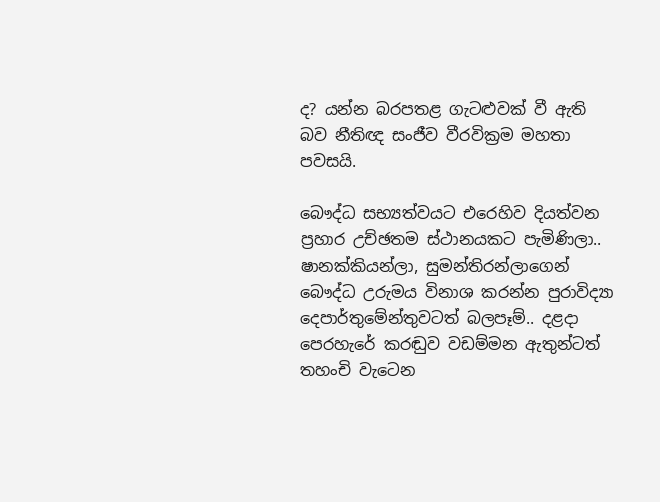ද? යන්න බරපතළ ගැටළුවක් වී ඇති බව නීතිඥ සංජීව වීරවික්‍රම මහතා පවසයි.

බෞද්ධ සභ්‍යත්වයට එරෙහිව දියත්වන ප්‍රහාර උච්ඡතම ස්ථානයකට පැමිණිලා.. ෂානක්කියන්ලා, සුමන්තිරන්ලාගෙන් බෞද්ධ උරුමය විනාශ කරන්න පුරාවිද්‍යා දෙපාර්තුමේන්තුවටත් බලපෑම්.. දළදා පෙරහැරේ කරඬුව වඩම්මන ඇතුන්ටත් තහංචි වැටෙන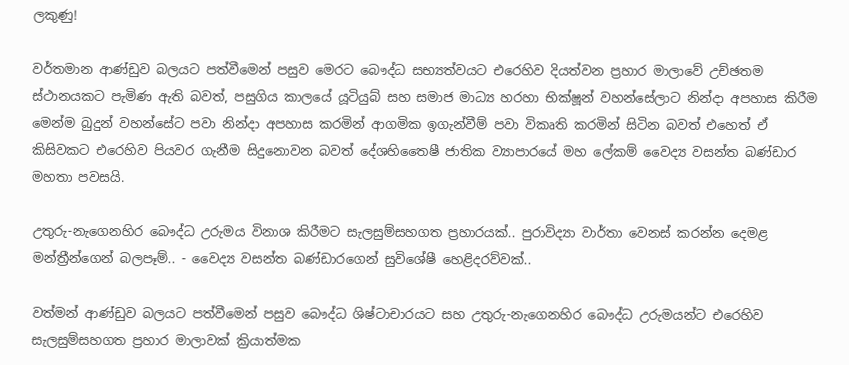ලකුණු!

වර්තමාන ආණ්ඩුව බලයට පත්වීමෙන් පසුව මෙරට බෞද්ධ සභ්‍යත්වයට එරෙහිව දියත්වන ප්‍රහාර මාලාවේ උච්ඡතම ස්ථානයකට පැමිණ ඇති බවත්, පසුගිය කාලයේ යූටියුබ් සහ සමාජ මාධ්‍ය හරහා භික්ෂූන් වහන්සේලාට නින්දා අපහාස කිරීම මෙන්ම බුදුන් වහන්සේට පවා නින්දා අපහාස කරමින් ආගමික ඉගැන්වීම් පවා විකෘති කරමින් සිටින බවත් එහෙත් ඒ කිසිවකට එරෙහිව පියවර ගැනීම සිදුනොවන බවත් දේශහිතෛෂී ජාතික ව්‍යාපාරයේ මහ ලේකම් වෛද්‍ය වසන්ත බණ්ඩාර මහතා පවසයි.

උතුරු-නැගෙනහිර බෞද්ධ උරුමය විනාශ කිරීමට සැලසුම්සහගත ප්‍රහාරයක්.. පුරාවිද්‍යා වාර්තා වෙනස් කරන්න දෙමළ මන්ත්‍රීන්ගෙන් බලපෑම්.. - වෛද්‍ය වසන්ත බණ්ඩාරගෙන් සුවිශේෂී හෙළිදරව්වක්..

වත්මන් ආණ්ඩුව බලයට පත්වීමෙන් පසුව බෞද්ධ ශිෂ්ටාචාරයට සහ උතුරු-නැගෙනහිර බෞද්ධ උරුමයන්ට එරෙහිව සැලසුම්සහගත ප්‍රහාර මාලාවක් ක්‍රියාත්මක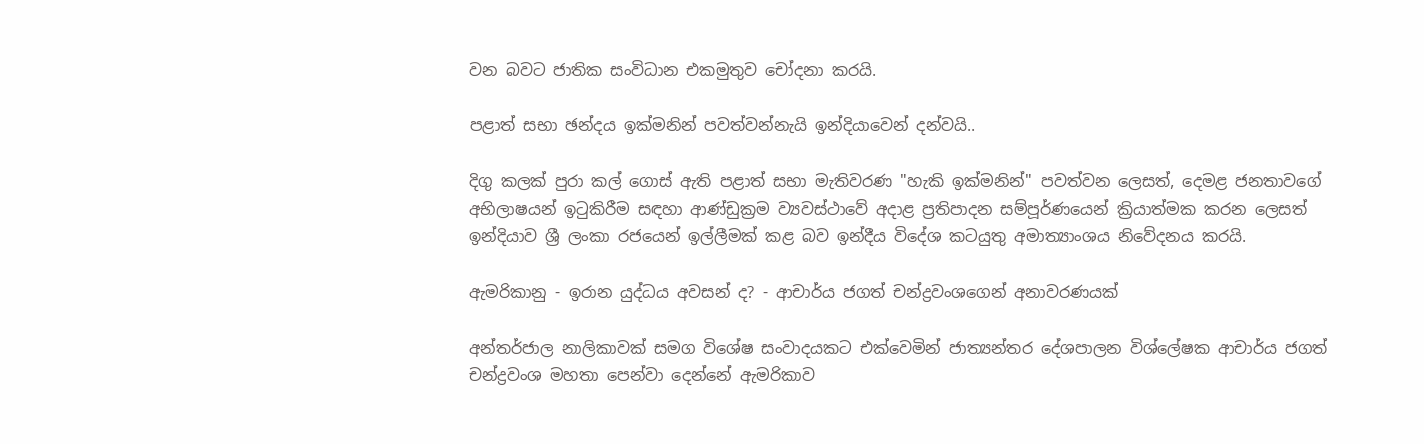වන බවට ජාතික සංවිධාන එකමුතුව චෝදනා කරයි.

පළාත් සභා ඡන්දය ඉක්මනින් පවත්වන්නැයි ඉන්දියාවෙන් දන්වයි..

දිගු කලක් පුරා කල් ගොස් ඇති පළාත් සභා මැතිවරණ "හැකි ඉක්මනින්" පවත්වන ලෙසත්, දෙමළ ජනතාවගේ අභිලාෂයන් ඉටුකිරීම සඳහා ආණ්ඩුක්‍රම ව්‍යවස්ථාවේ අදාළ ප්‍රතිපාදන සම්පූර්ණයෙන් ක්‍රියාත්මක කරන ලෙසත් ඉන්දියාව ශ්‍රී ලංකා රජයෙන් ඉල්ලීමක් කළ බව ඉන්දීය විදේශ කටයුතු අමාත්‍යාංශය නිවේදනය කරයි.

ඇමරිකානු - ඉරාන යුද්ධය අවසන් ද? - ආචාර්ය ජගත් චන්ද්‍රවංශගෙන් අනාවරණයක්

අන්තර්ජාල නාලිකාවක් සමග විශේෂ සංවාදයකට එක්වෙමින් ජාත්‍යන්තර දේශපාලන විශ්ලේෂක ආචාර්ය ජගත් චන්ද්‍රවංශ මහතා පෙන්වා දෙන්නේ ඇමරිකාව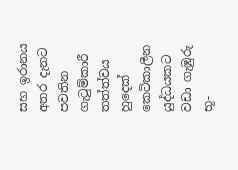සහ ඉරානය අතර දැනට පවතින ගැටුම්කාරී තත්ත්වය හුදෙක් කෙටිකාලීන යුද්ධයකට වඩා ගැඹුරු භූ-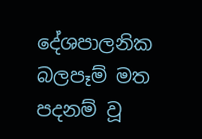දේශපාලනික බලපෑම් මත පදනම් වූ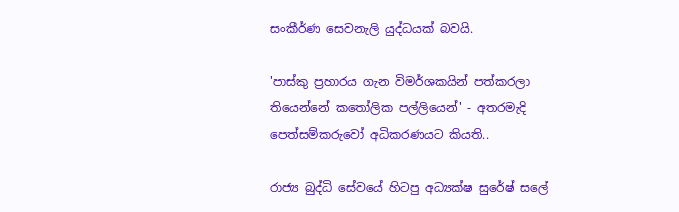සංකීර්ණ සෙවනැලි යුද්ධයක් බවයි.

'පාස්කු ප්‍රහාරය ගැන විමර්ශකයින් පත්කරලා තියෙන්නේ කතෝලික පල්ලියෙන්' - අතරමැදි පෙත්සම්කරුවෝ අධිකරණයට කියති..

රාජ්‍ය බුද්ධි සේවයේ හිටපු අධ්‍යක්ෂ සුරේෂ් සලේ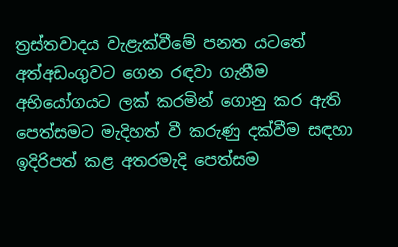ත්‍රස්තවාදය වැළැක්වීමේ පනත යටතේ අත්අඩංගුවට ගෙන රඳවා ගැනීම අභියෝගයට ලක් කරමින් ගොනු කර ඇති පෙත්සමට මැදිහත් වී කරුණු දක්වීම සඳහා ඉදිරිපත් කළ අතරමැදි පෙත්සම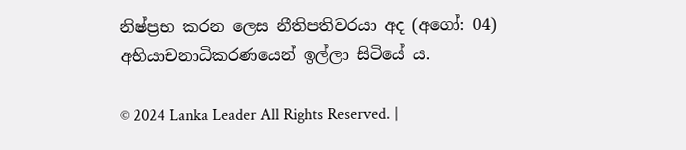නිෂ්ප්‍රභ කරන ලෙස නීතිපතිවරයා අද (අගෝ: 04) අභියාචනාධිකරණයෙන් ඉල්ලා සිටියේ ය.

© 2024 Lanka Leader All Rights Reserved. |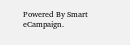Powered By Smart eCampaign.